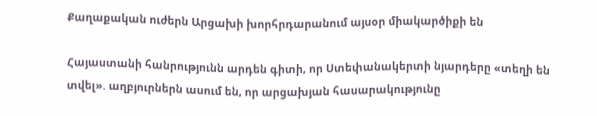Քաղաքական ուժերն Արցախի խորհրդարանում այսօր միակարծիքի են

Հայաստանի հանրությունն արդեն գիտի, որ Ստեփանակերտի նյարդերը «տեղի են տվել». աղբյուրներն ասում են, որ արցախյան հասարակությունը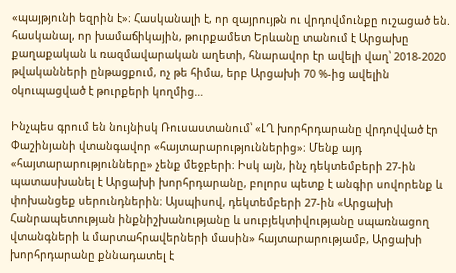«պայթյունի եզրին է»։ Հասկանալի է, որ զայրույթն ու վրդովմունքը ուշացած են. հասկանալ, որ խամաճիկային, թուրքամետ Երևանը տանում է Արցախը քաղաքական և ռազմավարական աղետի, հնարավոր էր ավելի վաղ՝ 2018-2020 թվականների ընթացքում, ոչ թե հիմա, երբ Արցախի 70 %-ից ավելին օկուպացված է թուրքերի կողմից…

Ինչպես գրում են նույնիսկ Ռուսաստանում՝ «ԼՂ խորհրդարանը վրդովված էր Փաշինյանի վտանգավոր «հայտարարություններից»։ Մենք այդ «հայտարարությունները» չենք մեջբերի։ Իսկ այն, ինչ դեկտեմբերի 27-ին պատասխանել է Արցախի խորհրդարանը, բոլորս պետք է անգիր սովորենք և փոխանցեք սերունդներին։ Այսպիսով, դեկտեմբերի 27-ին «Արցախի Հանրապետության ինքնիշխանությանը և սուբյեկտիվությանը սպառնացող վտանգների և մարտահրավերների մասին» հայտարարությամբ, Արցախի խորհրդարանը քննադատել է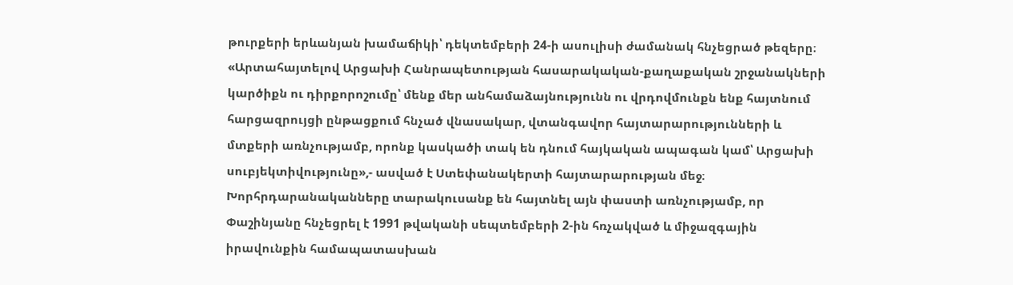թուրքերի երևանյան խամաճիկի՝ դեկտեմբերի 24-ի ասուլիսի ժամանակ հնչեցրած թեզերը։ «Արտահայտելով Արցախի Հանրապետության հասարակական-քաղաքական շրջանակների կարծիքն ու դիրքորոշումը՝ մենք մեր անհամաձայնությունն ու վրդովմունքն ենք հայտնում հարցազրույցի ընթացքում հնչած վնասակար, վտանգավոր հայտարարությունների և մտքերի առնչությամբ, որոնք կասկածի տակ են դնում հայկական ապագան կամ՝ Արցախի սուբյեկտիվությունը»,- ասված է Ստեփանակերտի հայտարարության մեջ։ Խորհրդարանականները տարակուսանք են հայտնել այն փաստի առնչությամբ, որ Փաշինյանը հնչեցրել է 1991 թվականի սեպտեմբերի 2-ին հռչակված և միջազգային իրավունքին համապատասխան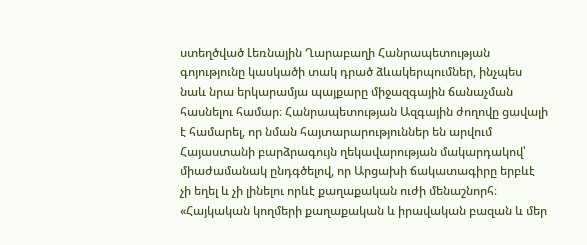ստեղծված Լեռնային Ղարաբաղի Հանրապետության գոյությունը կասկածի տակ դրած ձևակերպումներ, ինչպես նաև նրա երկարամյա պայքարը միջազգային ճանաչման հասնելու համար։ Հանրապետության Ազգային ժողովը ցավալի է համարել, որ նման հայտարարություններ են արվում Հայաստանի բարձրագույն ղեկավարության մակարդակով՝ միաժամանակ ընդգծելով, որ Արցախի ճակատագիրը երբևէ չի եղել և չի լինելու որևէ քաղաքական ուժի մենաշնորհ։ «Հայկական կողմերի քաղաքական և իրավական բազան և մեր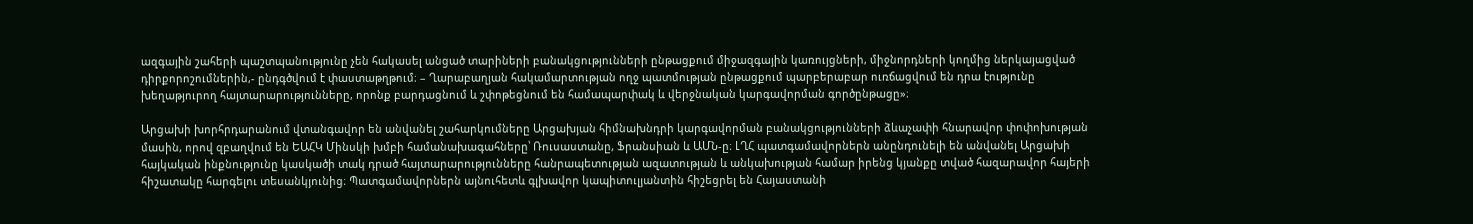ազգային շահերի պաշտպանությունը չեն հակասել անցած տարիների բանակցությունների ընթացքում միջազգային կառույցների, միջնորդների կողմից ներկայացված դիրքորոշումներին,- ընդգծվում է փաստաթղթում։ – Ղարաբաղյան հակամարտության ողջ պատմության ընթացքում պարբերաբար ուռճացվում են դրա էությունը խեղաթյուրող հայտարարությունները, որոնք բարդացնում և շփոթեցնում են համապարփակ և վերջնական կարգավորման գործընթացը»։

Արցախի խորհրդարանում վտանգավոր են անվանել շահարկումները Արցախյան հիմնախնդրի կարգավորման բանակցությունների ձևաչափի հնարավոր փոփոխության մասին, որով զբաղվում են ԵԱՀԿ Մինսկի խմբի համանախագահները՝ Ռուսաստանը, Ֆրանսիան և ԱՄՆ-ը։ ԼՂՀ պատգամավորներն անընդունելի են անվանել Արցախի հայկական ինքնությունը կասկածի տակ դրած հայտարարությունները հանրապետության ազատության և անկախության համար իրենց կյանքը տված հազարավոր հայերի հիշատակը հարգելու տեսանկյունից։ Պատգամավորներն այնուհետև գլխավոր կապիտուլյանտին հիշեցրել են Հայաստանի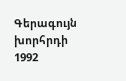Գերագույն խորհրդի 1992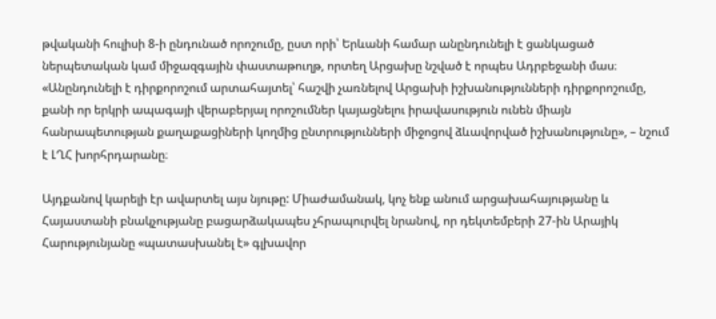թվականի հուլիսի 8-ի ընդունած որոշումը, ըստ որի՝ Երևանի համար անընդունելի է ցանկացած ներպետական կամ միջազգային փաստաթուղթ, որտեղ Արցախը նշված է որպես Ադրբեջանի մաս։ «Անընդունելի է դիրքորոշում արտահայտել՝ հաշվի չառնելով Արցախի իշխանությունների դիրքորոշումը, քանի որ երկրի ապագայի վերաբերյալ որոշումներ կայացնելու իրավասություն ունեն միայն հանրապետության քաղաքացիների կողմից ընտրությունների միջոցով ձևավորված իշխանությունը», – նշում է ԼՂՀ խորհրդարանը։

Այդքանով կարելի էր ավարտել այս նյութը: Միաժամանակ, կոչ ենք անում արցախահայությանը և Հայաստանի բնակչությանը բացարձակապես չհրապուրվել նրանով, որ դեկտեմբերի 27-ին Արայիկ Հարությունյանը «պատասխանել է» գլխավոր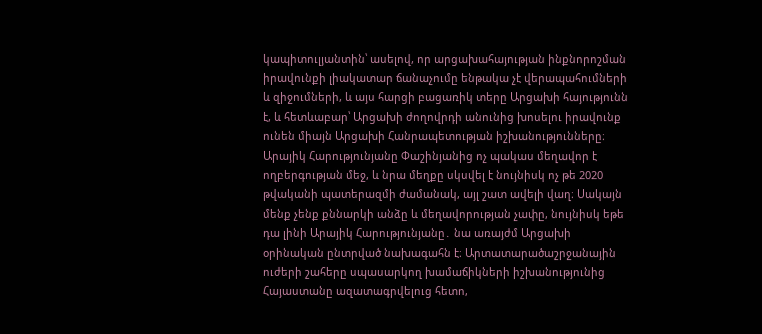կապիտուլյանտին՝ ասելով, որ արցախահայության ինքնորոշման իրավունքի լիակատար ճանաչումը ենթակա չէ վերապահումների և զիջումների, և այս հարցի բացառիկ տերը Արցախի հայությունն է, և հետևաբար՝ Արցախի ժողովրդի անունից խոսելու իրավունք ունեն միայն Արցախի Հանրապետության իշխանությունները։ Արայիկ Հարությունյանը Փաշինյանից ոչ պակաս մեղավոր է ողբերգության մեջ, և նրա մեղքը սկսվել է նույնիսկ ոչ թե 2020 թվականի պատերազմի ժամանակ, այլ շատ ավելի վաղ։ Սակայն մենք չենք քննարկի անձը և մեղավորության չափը, նույնիսկ եթե դա լինի Արայիկ Հարությունյանը․ նա առայժմ Արցախի օրինական ընտրված նախագահն է։ Արտատարածաշրջանային ուժերի շահերը սպասարկող խամաճիկների իշխանությունից Հայաստանը ազատագրվելուց հետո,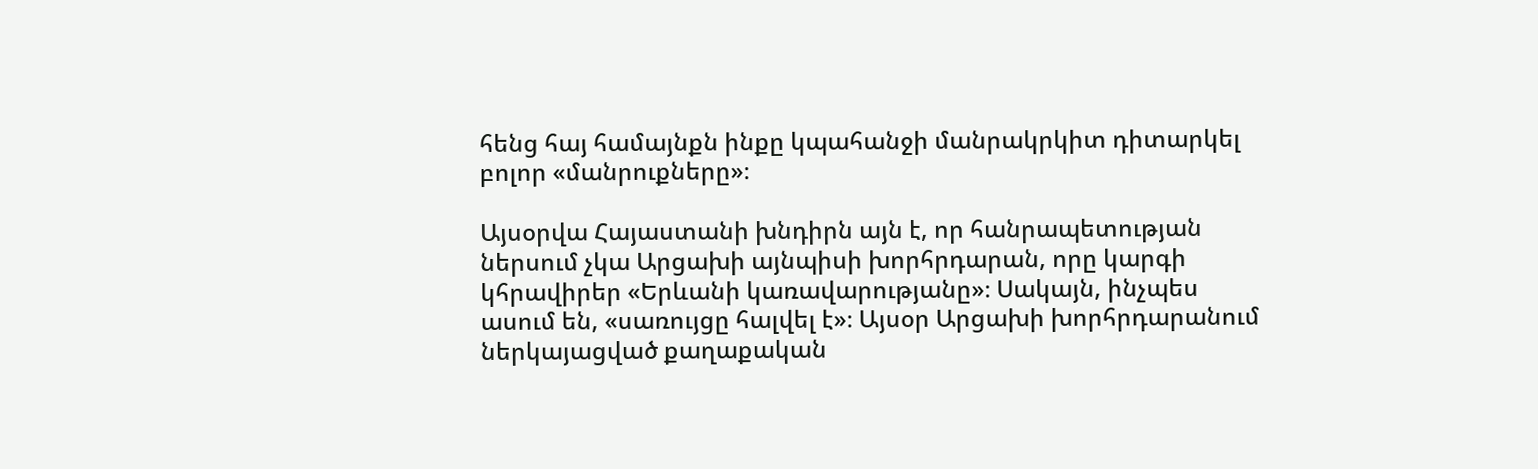հենց հայ համայնքն ինքը կպահանջի մանրակրկիտ դիտարկել բոլոր «մանրուքները»։

Այսօրվա Հայաստանի խնդիրն այն է, որ հանրապետության ներսում չկա Արցախի այնպիսի խորհրդարան, որը կարգի կհրավիրեր «Երևանի կառավարությանը»։ Սակայն, ինչպես ասում են, «սառույցը հալվել է»։ Այսօր Արցախի խորհրդարանում ներկայացված քաղաքական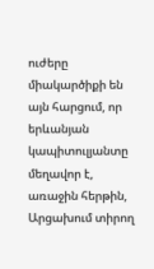ուժերը միակարծիքի են այն հարցում, որ երևանյան կապիտուլյանտը մեղավոր է, առաջին հերթին, Արցախում տիրող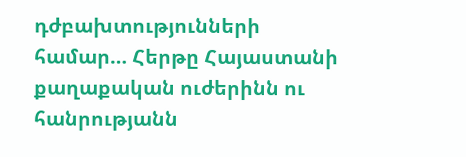դժբախտությունների համար… Հերթը Հայաստանի քաղաքական ուժերինն ու հանրությանն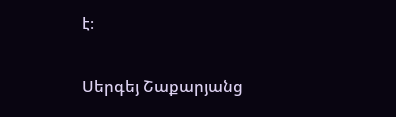է։

Սերգեյ Շաքարյանց